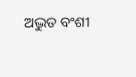ଅଦ୍ଭୁତ ବଂଶୀ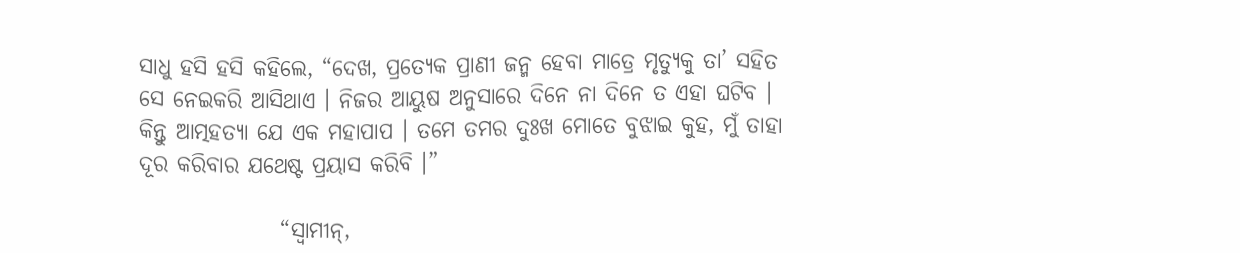ସାଧୁ ହସି ହସି କହିଲେ, “ଦେଖ, ପ୍ରତ୍ୟେକ ପ୍ରାଣୀ ଜନ୍ମ ହେବା ମାତ୍ରେ ମୃତ୍ୟୁକୁ ତା’ ସହିତ ସେ ନେଇକରି ଆସିଥାଏ । ନିଜର ଆୟୁଷ ଅନୁସାରେ ଦିନେ ନା ଦିନେ ତ ଏହା ଘଟିବ । କିନ୍ତୁ ଆତ୍ମହତ୍ୟା ଯେ ଏକ ମହାପାପ । ତମେ ତମର ଦୁଃଖ ମୋତେ ବୁଝାଇ କୁହ, ମୁଁ ତାହା ଦୂର କରିବାର ଯଥେଷ୍ଟ ପ୍ରୟାସ କରିବି ।”

                “ସ୍ୱାମୀନ୍,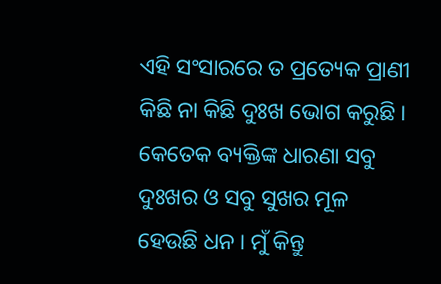ଏହି ସଂସାରରେ ତ ପ୍ରତ୍ୟେକ ପ୍ରାଣୀ କିଛି ନା କିଛି ଦୁଃଖ ଭୋଗ କରୁଛି । କେତେକ ବ୍ୟକ୍ତିଙ୍କ ଧାରଣା ସବୁ ଦୁଃଖର ଓ ସବୁ ସୁଖର ମୂଳ ହେଉଛି ଧନ । ମୁଁ କିନ୍ତୁ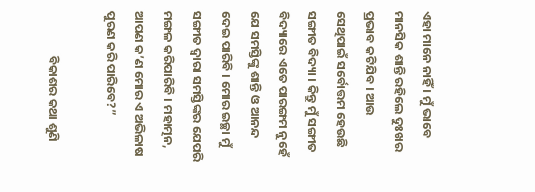ଏହା ମାନେ ନାହିଁ । ମୁଁ ଭାବେ ମାନସିକ ଶାନ୍ତି ରହିଲେ ଦୁଃଖର ପ୍ରଭାବ କଟିଯିବ । ଆଉ ସେଥିପାଇଁ ସର୍ବୋତ୍ତମ ହେଉଛି ସଙ୍ଗୀତ ବିଦ୍ୟା । କିନ୍ତୁ ମୁଁ ସଙ୍ଗୀତ ବିଦ୍ୟାରେ ଏତେ ପାରଙ୍ଗମ ନୁହେଁ ଯେ ସମସ୍ତିଙ୍କୁ ଶାନ୍ତି ଓ ଆନନ୍ଦ ଦେଇ ପାରିବି । ମୋର ଇଚ୍ଛା ମୁଁ ସଙ୍ଗୀତ ଦ୍ୱାରା ସମସ୍ତିଙ୍କର ଯେପରି ମଙ୍ଗଳ କରିପାରିବି । ମହାତ୍ମନ, ଆପଣ କ’ଣ ମୋର ଏ ଅଭିଳାଷ ପୁରଣ କରି ପାରିବେ?”

                ବିକାଶର କଥା ଶୁଣି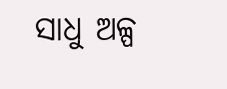ସାଧୁ ଅଳ୍ପ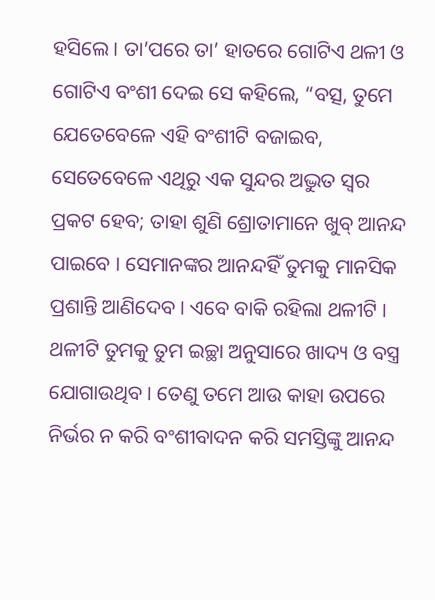ହସିଲେ । ତା’ପରେ ତା’ ହାତରେ ଗୋଟିଏ ଥଳୀ ଓ ଗୋଟିଏ ବଂଶୀ ଦେଇ ସେ କହିଲେ, “ବତ୍ସ, ତୁମେ ଯେତେବେଳେ ଏହି ବଂଶୀଟି ବଜାଇବ, ସେତେବେଳେ ଏଥିରୁ ଏକ ସୁନ୍ଦର ଅଦ୍ଭୁତ ସ୍ୱର ପ୍ରକଟ ହେବ; ତାହା ଶୁଣି ଶ୍ରୋତାମାନେ ଖୁବ୍ ଆନନ୍ଦ ପାଇବେ । ସେମାନଙ୍କର ଆନନ୍ଦହିଁ ତୁମକୁ ମାନସିକ ପ୍ରଶାନ୍ତି ଆଣିଦେବ । ଏବେ ବାକି ରହିଲା ଥଳୀଟି । ଥଳୀଟି ତୁମକୁ ତୁମ ଇଚ୍ଛା ଅନୁସାରେ ଖାଦ୍ୟ ଓ ବସ୍ତ୍ର ଯୋଗାଉଥିବ । ତେଣୁ ତମେ ଆଉ କାହା ଉପରେ ନିର୍ଭର ନ କରି ବଂଶୀବାଦନ କରି ସମସ୍ତିଙ୍କୁ ଆନନ୍ଦ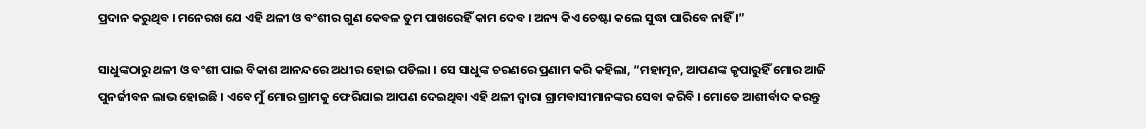ପ୍ରଦାନ କରୁଥିବ । ମନେରଖ ଯେ ଏହି ଥଳୀ ଓ ବଂଶୀର ଗୁଣ କେବଳ ତୁମ ପାଖରେହିଁ କାମ ଦେବ । ଅନ୍ୟ କିଏ ଚେଷ୍ଟା କଲେ ସୁଦ୍ଧା ପାରିବେ ନାହିଁ ।”

ସାଧୁଙ୍କଠାରୁ ଥଳୀ ଓ ବଂଶୀ ପାଇ ବିକାଶ ଆନନ୍ଦରେ ଅଧୀର ହୋଇ ପଡିଲା । ସେ ସାଧୁଙ୍କ ଚରଣରେ ପ୍ରଣାମ କରି କହିଲା, “ମହାତ୍ମନ, ଆପଣଙ୍କ କୃପାରୁହିଁ ମୋର ଆଜି ପୁନର୍ଜୀବନ ଲାଭ ହୋଇଛି । ଏବେ ମୁଁ ମୋର ଗ୍ରାମକୁ ଫେରିଯାଇ ଆପଣ ଦେଇଥିବା ଏହି ଥଳୀ ଦ୍ୱାରା ଗ୍ରାମବାସୀମାନଙ୍କର ସେବା କରିବି । ମୋତେ ଆଶୀର୍ବାଦ କରନ୍ତୁ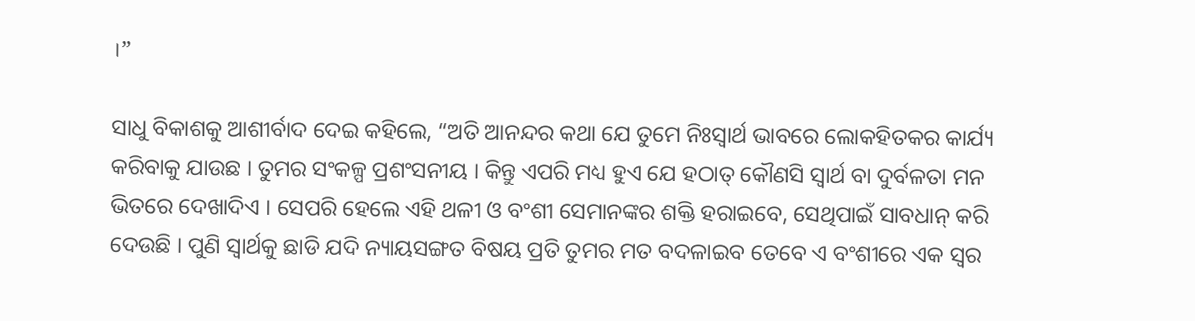।”

ସାଧୁ ବିକାଶକୁ ଆଶୀର୍ବାଦ ଦେଇ କହିଲେ, “ଅତି ଆନନ୍ଦର କଥା ଯେ ତୁମେ ନିଃସ୍ୱାର୍ଥ ଭାବରେ ଲୋକହିତକର କାର୍ଯ୍ୟ କରିବାକୁ ଯାଉଛ । ତୁମର ସଂକଳ୍ପ ପ୍ରଶଂସନୀୟ । କିନ୍ତୁ ଏପରି ମଧ୍ୟ ହୁଏ ଯେ ହଠାତ୍ କୌଣସି ସ୍ୱାର୍ଥ ବା ଦୁର୍ବଳତା ମନ ଭିତରେ ଦେଖାଦିଏ । ସେପରି ହେଲେ ଏହି ଥଳୀ ଓ ବଂଶୀ ସେମାନଙ୍କର ଶକ୍ତି ହରାଇବେ, ସେଥିପାଇଁ ସାବଧାନ୍ କରି ଦେଉଛି । ପୁଣି ସ୍ୱାର୍ଥକୁ ଛାଡି ଯଦି ନ୍ୟାୟସଙ୍ଗତ ବିଷୟ ପ୍ରତି ତୁମର ମତ ବଦଳାଇବ ତେବେ ଏ ବଂଶୀରେ ଏକ ସ୍ୱର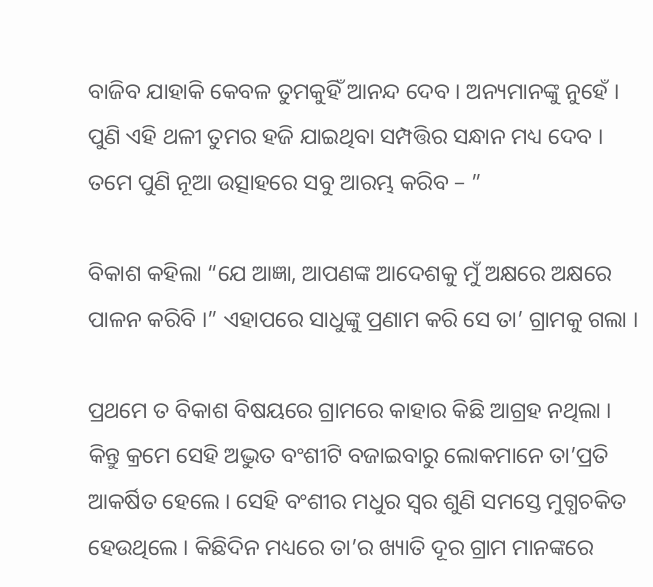ବାଜିବ ଯାହାକି କେବଳ ତୁମକୁହିଁ ଆନନ୍ଦ ଦେବ । ଅନ୍ୟମାନଙ୍କୁ ନୁହେଁ । ପୁଣି ଏହି ଥଳୀ ତୁମର ହଜି ଯାଇଥିବା ସମ୍ପତ୍ତିର ସନ୍ଧାନ ମଧ୍ୟ ଦେବ । ତମେ ପୁଣି ନୂଆ ଉତ୍ସାହରେ ସବୁ ଆରମ୍ଭ କରିବ – ”

ବିକାଶ କହିଲା “ଯେ ଆଜ୍ଞା, ଆପଣଙ୍କ ଆଦେଶକୁ ମୁଁ ଅକ୍ଷରେ ଅକ୍ଷରେ ପାଳନ କରିବି ।” ଏହାପରେ ସାଧୁଙ୍କୁ ପ୍ରଣାମ କରି ସେ ତା’ ଗ୍ରାମକୁ ଗଲା ।

ପ୍ରଥମେ ତ ବିକାଶ ବିଷୟରେ ଗ୍ରାମରେ କାହାର କିଛି ଆଗ୍ରହ ନଥିଲା । କିନ୍ତୁ କ୍ରମେ ସେହି ଅଦ୍ଭୁତ ବଂଶୀଟି ବଜାଇବାରୁ ଲୋକମାନେ ତା’ପ୍ରତି ଆକର୍ଷିତ ହେଲେ । ସେହି ବଂଶୀର ମଧୁର ସ୍ୱର ଶୁଣି ସମସ୍ତେ ମୁଗ୍ଧଚକିତ ହେଉଥିଲେ । କିଛିଦିନ ମଧ୍ୟରେ ତା’ର ଖ୍ୟାତି ଦୂର ଗ୍ରାମ ମାନଙ୍କରେ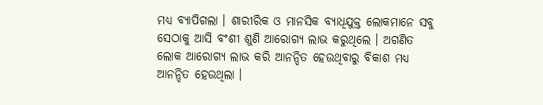ମଧ୍ୟ ବ୍ୟାପିଗଲା । ଶାରୀରିକ ଓ ମାନସିକ ବ୍ୟାଧିଯୁକ୍ତ ଲୋକମାନେ ସବୁ ସେଠାକୁ ଆସି ବଂଶୀ ଶୁଣି ଆରୋଗ୍ୟ ଲାଭ କରୁଥିଲେ । ଅଗଣିତ ଲୋକ ଆରୋଗ୍ୟ ଲାଭ କରି ଆନନ୍ଦିତ ହେଉଥିବାରୁ ବିକାଶ ମଧ୍ୟ ଆନନ୍ଦିତ ହେଉଥିଲା ।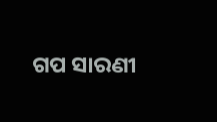ଗପ ସାରଣୀ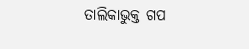ତାଲିକାଭୁକ୍ତ ଗପ